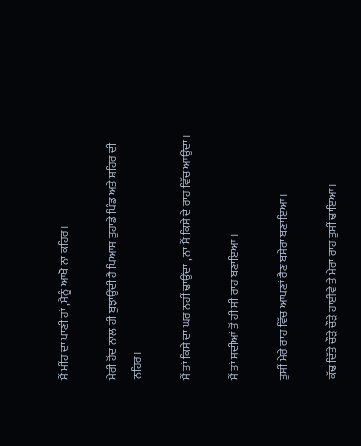ਮੈਂ ਮੀਂਹ ਦਾ ਪਾਣੀ ਹਾਂ ,ਮੈਨੂੰ ਆਖੋ ਨਾ ਕਹਿਰ।

ਮੇਰੀ ਹੋਂਦ ਨਾਲ ਹੀ ਬੁਝਾਉਂਦੀ ਹੈ ਪਿਆਸ ਤੁਹਾਡੇ ਪਿੰਡ ਅਤੇ ਸ਼ਹਿਰ ਦੀ ਨਹਿਰ।

ਮੈਂ ਤਾਂ ਕਿਸੇ ਦਾ ਘਰ ਨਹੀਂ ਢਾਉਂਦਾ , ਨਾ ਮੈਂ ਕਿਸੇ ਦੇ ਰਾਹ ਵਿੱਚ ਆਉਂਦਾ ।

ਮੈਂ ਤਾਂ ਸਦੀਆਂ ਤੋਂ ਹੀ ਸੀ ਰਾਹ ਬਣਾਇਆ ।

ਤੁਸੀਂ ਮੇਰੇ ਰਾਹ ਵਿੱਚ ਆਪਣਾਂ ਰੈਣ ਬਸੇਰਾ ਬਣਾਇਆ ।

ਕੱਢ ਦਿੱਤੇ ਚੌੜੇ ਚੌੜੇ ਹਾਈਵੇ ਤੇ ਮੇਰਾ ਰਾਹ ਤੁਸੀਂ ਢਾਇਆ।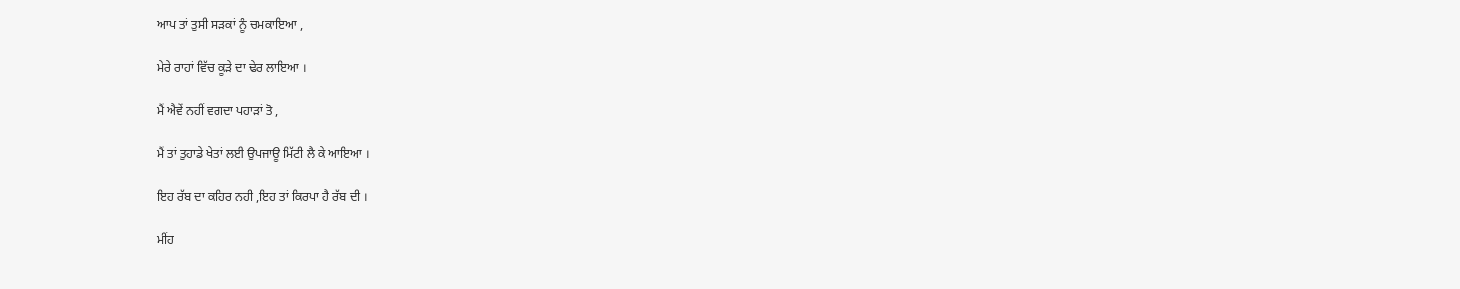ਆਪ ਤਾਂ ਤੁਸੀ ਸੜਕਾਂ ਨੂੰ ਚਮਕਾਇਆ ,

ਮੇਰੇ ਰਾਹਾਂ ਵਿੱਚ ਕੂੜੇ ਦਾ ਢੇਰ ਲਾਇਆ ।

ਮੈਂ ਐਵੇਂ ਨਹੀਂ ਵਗਦਾ ਪਹਾੜਾਂ ਤੋ ,

ਮੈਂ ਤਾਂ ਤੁਹਾਡੇ ਖੇਤਾਂ ਲਈ ਉਪਜਾਊ ਮਿੱਟੀ ਲੈ ਕੇ ਆਇਆ ।

ਇਹ ਰੱਬ ਦਾ ਕਹਿਰ ਨਹੀ ,ਇਹ ਤਾਂ ਕਿਰਪਾ ਹੈ ਰੱਬ ਦੀ ।

ਮੀਂਹ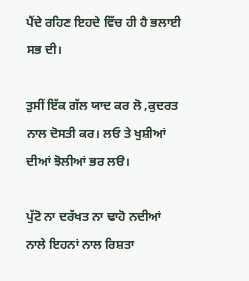ਪੈਂਦੇ ਰਹਿਣ ਇਹਦੇ ਵਿੱਚ ਹੀ ਹੈ ਭਲਾਈ ਸਭ ਦੀ।

ਤੁਸੀਂ ਇੱਕ ਗੱਲ ਯਾਦ ਕਰ ਲੋ ,ਕੁਦਰਤ ਨਾਲ ਦੋਸਤੀ ਕਰ। ਲਓ ਤੇ ਖੁਸ਼ੀਆਂ ਦੀਆਂ ਝੋਲੀਆਂ ਭਰ ਲੳ।

ਪੁੱਟੋ ਨਾ ਦਰੱਖਤ ਨਾ ਢਾਹੋ ਨਦੀਆਂ ਨਾਲੇ ਇਹਨਾਂ ਨਾਲ ਰਿਸ਼ਤਾ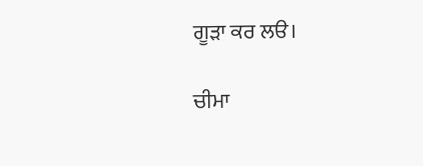ਗੂੜਾ ਕਰ ਲੳ।

ਚੀਮਾ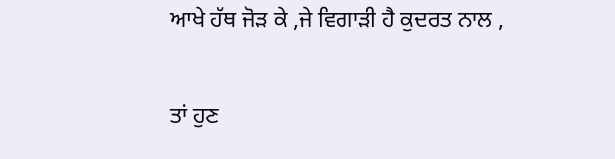ਆਖੇ ਹੱਥ ਜੋੜ ਕੇ ,ਜੇ ਵਿਗਾੜੀ ਹੈ ਕੁਦਰਤ ਨਾਲ ,

ਤਾਂ ਹੁਣ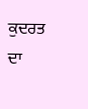ਕੁਦਰਤ ਦਾ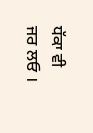ਧੱਕਾ ਵੀ ਜਰ ਲਓ ।